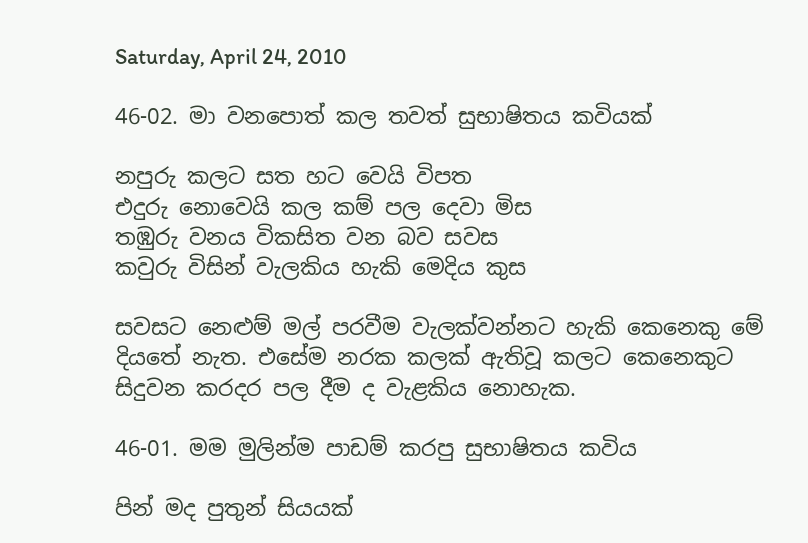Saturday, April 24, 2010

46-02. මා වනපොත් කල තවත් සුභාෂිතය කවියක්

නපුරු කලට සත හට වෙයි විපත
එදුරු නොවෙයි කල කම් පල දෙවා මිස
තඹුරු වනය විකසිත වන බව සවස
කවුරු විසින් වැලකිය හැකි මෙදිය කුස

සවසට නෙළුම් මල් පරවීම වැලක්වන්නට හැකි කෙනෙකු මේ දියතේ නැත. එසේම නරක කලක් ඇතිවූ කලට කෙනෙකුට සිදුවන කරදර පල දීම ද වැළකිය නොහැක.

46-01. මම මුලින්ම පාඩම් කරපු සුභාෂිතය කවිය

පින් මද පුතුන් සියයක්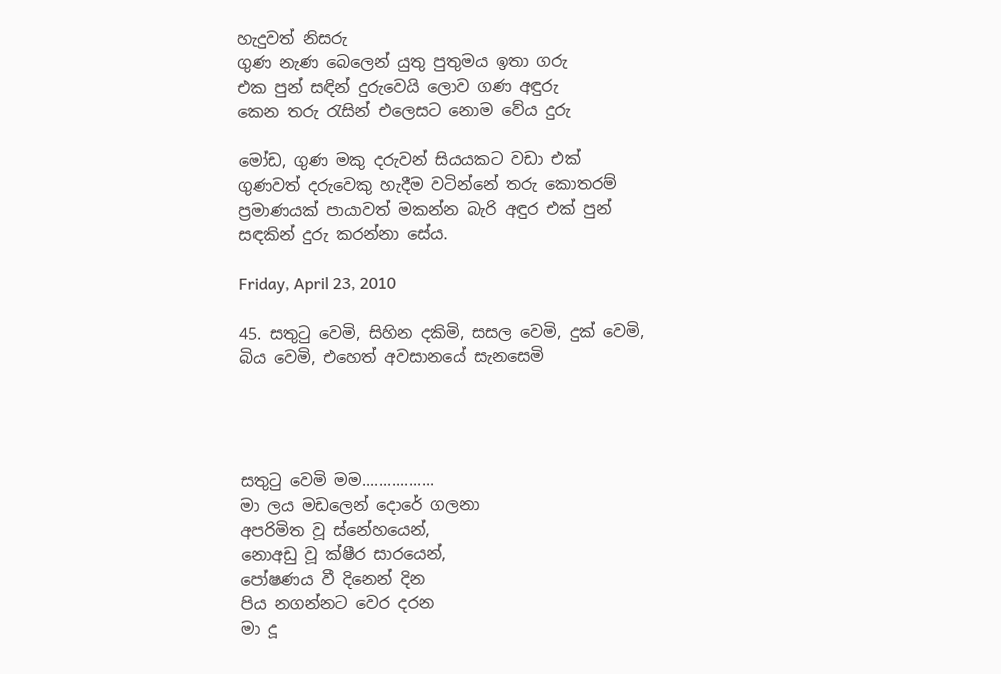හැදුවත් නිසරු
ගුණ නැණ බෙලෙන් යුතු පුතුමය ඉතා ගරු
එක පුන් සඳින් දුරුවෙයි ලොව ගණ අඳුරු
කෙන තරු රැසින් එලෙසට නොම වේය දුරු

මෝඩ, ගුණ මකු දරුවන් සියයකට වඩා එක් ගුණවත් දරුවෙකු හැදීම වටින්නේ තරු කොතරම් ප්‍රමාණයක් පායාවත් මකන්න බැරි අඳුර එක් පුන් සඳකින් දුරු කරන්නා සේය.

Friday, April 23, 2010

45. සතුටු වෙමි, සිහින දකිමි, සසල වෙමි, දුක් වෙමි, බිය වෙමි, එහෙත් අවසානයේ සැනසෙමි




සතුටු වෙමි මම.................
මා ලය මඩලෙන් දොරේ ගලනා
අපරිමිත වූ ස්නේහයෙන්,
නොඅඩු වූ ක්ෂීර සාරයෙන්,
පෝෂණය වී දිනෙන් දින
පිය නගන්නට වෙර දරන
මා දූ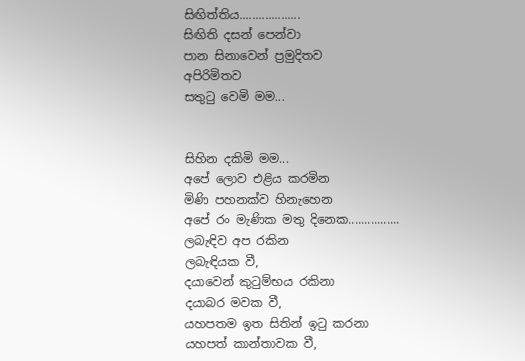සිඟිත්තිය...................
සිඟිති දසන් පෙන්වා
පාන සිනාවෙන් ප්‍රමුදිතව
අපිරිමිතව
සතුටු වෙමි මම...


සිහින දකිමි මම...
අපේ ලොව එළිය කරමින
මිණි පහනක්ව හිනැහෙන
අපේ රං මැණික මතු දිනෙක................
ලබැඳිව අප රකින
ලබැඳියක වී,
දයාවෙන් කුටුම්භය රකිනා
දයාබර මවක වී,
යහපතම ඉත සිතින් ඉටු කරනා
යහපත් කාන්තාවක වී,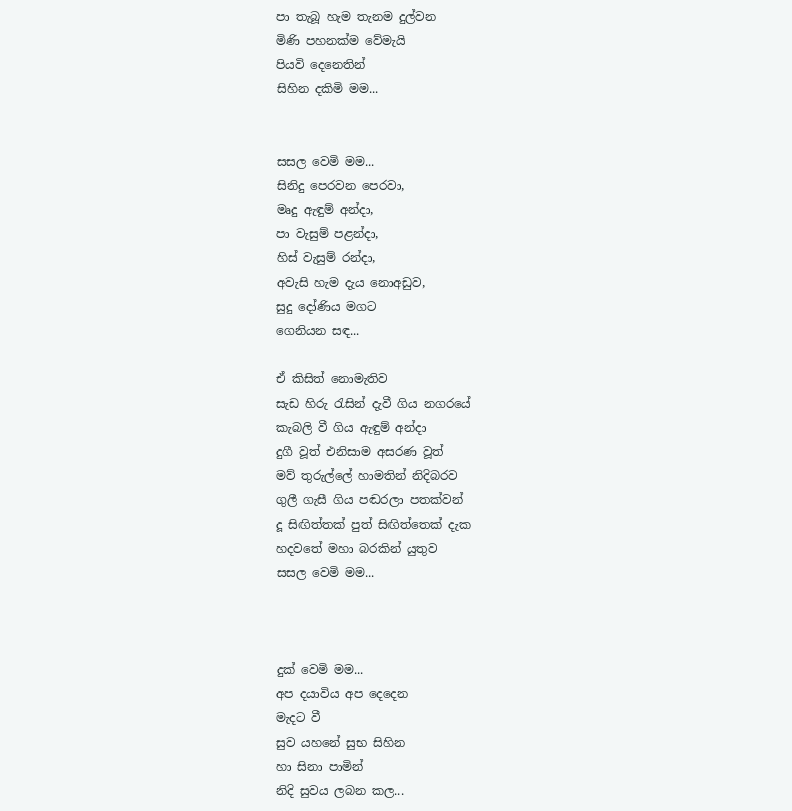පා තැබූ හැම තැනම දුල්වන
මිණි පහනක්ම වේමැයි
පියවි දෙනෙතින්
සිහින දකිමි මම...


සසල වෙමි මම...
සිනිදු පෙරවන පෙරවා,
මෘදු ඇඳුම් අන්දා,
පා වැසුම් පළන්දා,
හිස් වැසුම් රන්දා,
අවැසි හැම දැය නොඅඩුව,
සුදු දෝණිය මගට
ගෙනියන සඳ...

ඒ කිසිත් නොමැතිව
සැඩ හිරු රැසින් දැවී ගිය නගරයේ
කැබලි වී ගිය ඇඳුම් අන්දා
දුගී වූත් එනිසාම අසරණ වූත්
මව් තුරුල්ලේ හාමතින් නිදිබරව
ගුලී ගැසී ගිය පඬරලා පතක්වන්
දූ සිඟිත්තක් පුත් සිඟිත්තෙක් දැක
හදවතේ මහා බරකින් යුතුව
සසල වෙමි මම...



දුක් වෙමි මම...
අප දයාවිය අප දෙදෙන
මැදට වී
සුව යහනේ සුභ සිහින
හා සිනා පාමින්
නිදි සුවය ලබන කල...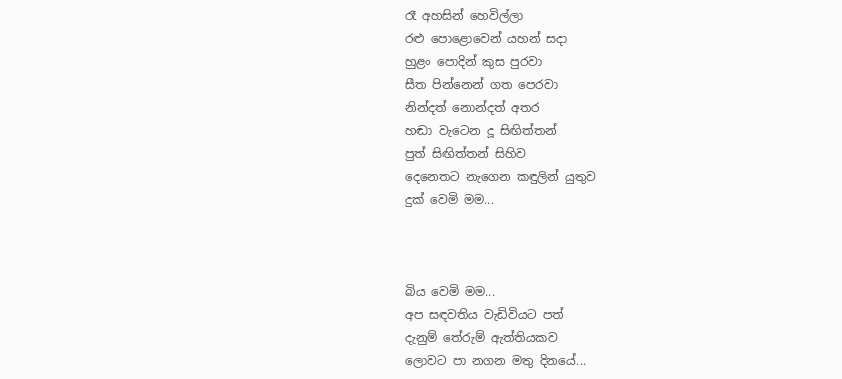රෑ අහසින් හෙවිල්ලා
රළු පොළොවෙන් යහන් සදා
හුළං පොදින් කුස පුරවා
සීත පින්නෙන් ගත පෙරවා
නින්දත් නොන්දත් අතර
හඬා වැටෙන දූ සිඟිත්තන්
පුත් සිඟිත්තන් සිහිව
දෙනෙතට නැගෙන කඳුලින් යුතුව
දුක් වෙමි මම...



බිය වෙමි මම...
අප සඳවතිය වැඩිවියට පත්
දැනුම් තේරුම් ඇත්තියකව
ලොවට පා නගන මතු දිනයේ...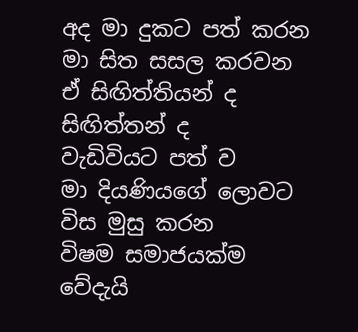අද මා දුකට පත් කරන
මා සිත සසල කරවන
ඒ සිඟිත්තියන් ද සිඟිත්තන් ද
වැඩිවියට පත් ව
මා දියණියගේ ලොවට
විස මුසු කරන
විෂම සමාජයක්ම වේදැයි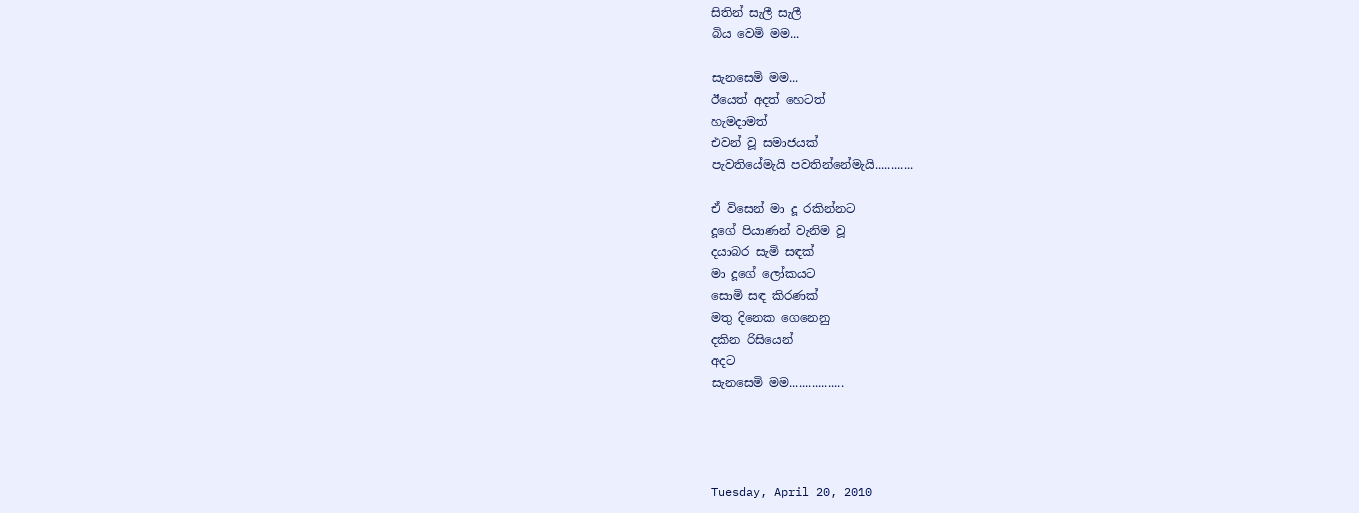සිතින් සැලී සැලී
බිය වෙමි මම...

සැනසෙමි මම...
ඊයෙත් අදත් හෙටත්
හැමදාමත්
එවන් වූ සමාජයක්
පැවතියේමැයි පවතින්නේමැයි............

ඒ විසෙන් මා දූ රකින්නට
දූගේ පියාණන් වැනිම වූ
දයාබර සැමි සඳක්
මා දූගේ ලෝකයට
සොමි සඳ කිරණක්
මතු දිනෙක ගෙනෙනු
දකින රිසියෙන්
අදට
සැනසෙමි මම.................




Tuesday, April 20, 2010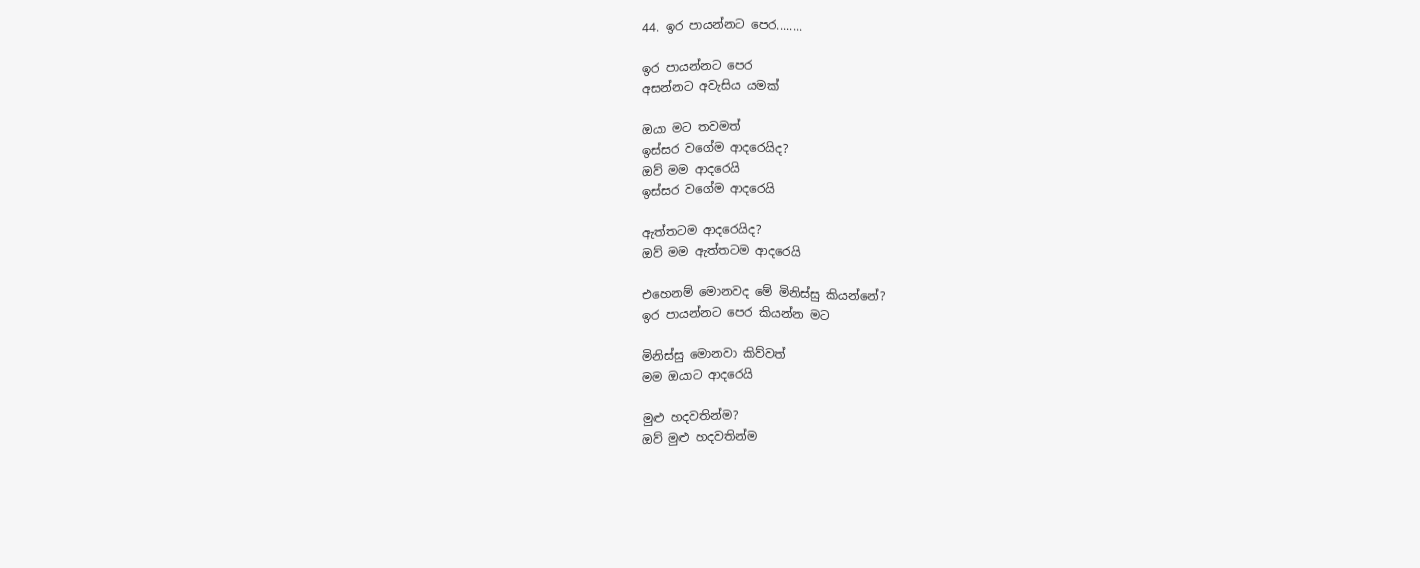44. ඉර පායන්නට පෙර........

ඉර පායන්නට පෙර
අසන්නට අවැසිය යමක්

ඔයා මට තවමත්
ඉස්සර වගේම ආදරෙයිද?
ඔව් මම ආදරෙයි
ඉස්සර වගේම ආදරෙයි

ඇත්තටම ආදරෙයිද?
ඔව් මම ඇත්තටම ආදරෙයි

එහෙනම් මොනවද මේ මිනිස්සු කියන්නේ?
ඉර පායන්නට පෙර කියන්න මට

මිනිස්සු මොනවා කිව්වත්
මම ඔයාට ආදරෙයි

මුළු හදවතින්ම?
ඔව් මුළු හදවතින්ම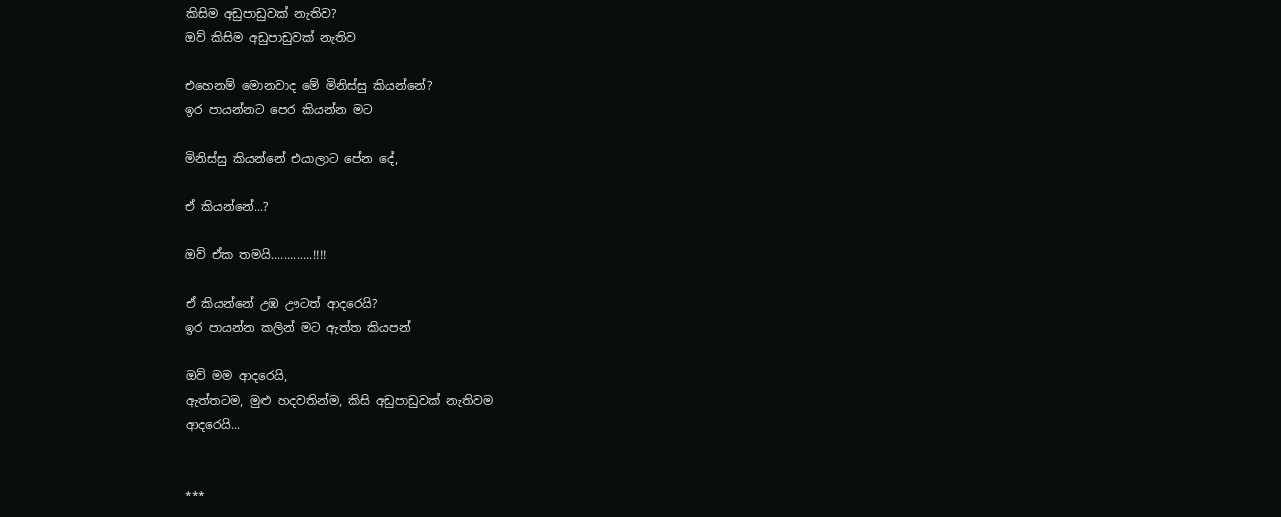කිසිම අඩුපාඩුවක් නැතිව?
ඔව් කිසිම අඩුපාඩුවක් නැතිව

එහෙනම් මොනවාද මේ මිනිස්සු කියන්නේ?
ඉර පායන්නට පෙර කියන්න මට

මිනිස්සු කියන්නේ එයාලාට පේන දේ,

ඒ කියන්නේ...?

ඔව් ඒක තමයි.............!!!!

ඒ කියන්නේ උඹ ඌටත් ආදරෙයි?
ඉර පායන්න කලින් මට ඇත්ත කියපන්

ඔව් මම ආදරෙයි,
ඇත්තටම, මුළු හදවතින්ම, කිසි අඩුපාඩුවක් නැතිවම
ආදරෙයි...


***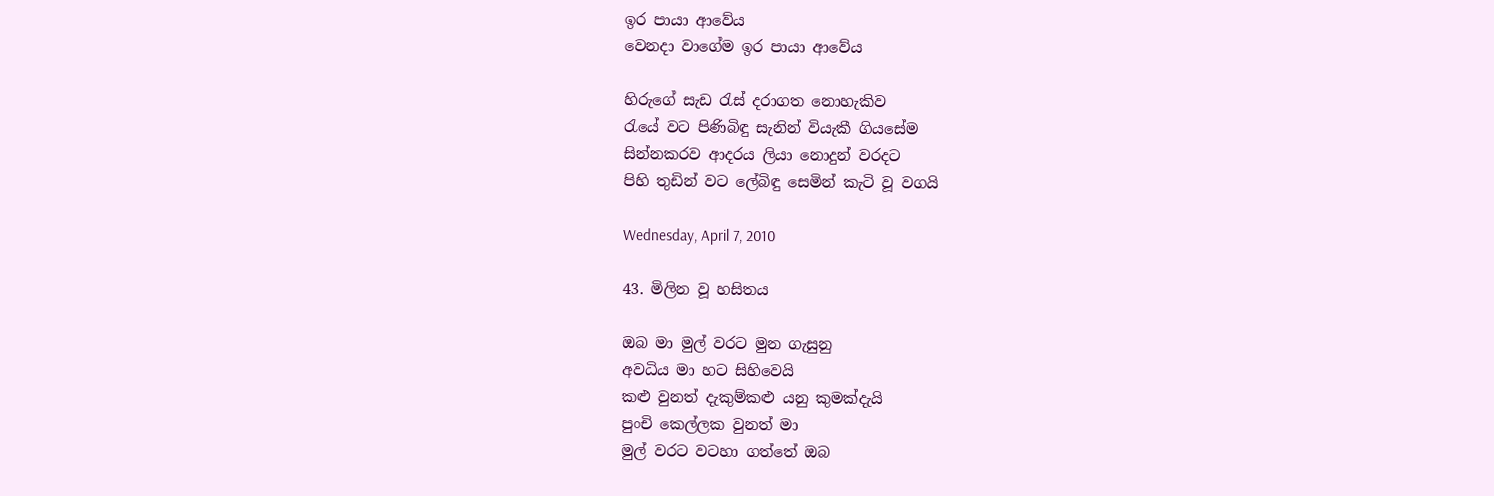ඉර පායා ආවේය
වෙනදා වාගේම ඉර පායා ආවේය

හිරුගේ සැඩ රැස් දරාගත නොහැකිව
රැයේ වට පිණිබිඳු සැනින් වියැකී ගියසේම
සින්නකරව ආදරය ලියා නොදුන් වරදට
පිහි තුඩින් වට ලේබිඳු සෙමින් කැටි වූ වගයි

Wednesday, April 7, 2010

43. මිලින වූ හසිතය

ඔබ මා මුල් වරට මුන ගැසුනු
අවධිය මා හට සිහිවෙයි
කළු වුනත් දැකුම්කළු යනු කුමක්දැයි
පුංචි කෙල්ලක වුනත් මා
මුල් වරට වටහා ගත්තේ ඔබ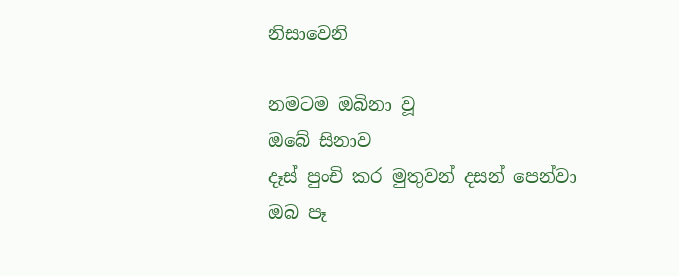නිසාවෙනි

නමටම ඔබිනා වූ
ඔබේ සිනාව
දෑස් පුංචි කර මුතුවන් දසන් පෙන්වා
ඔබ පෑ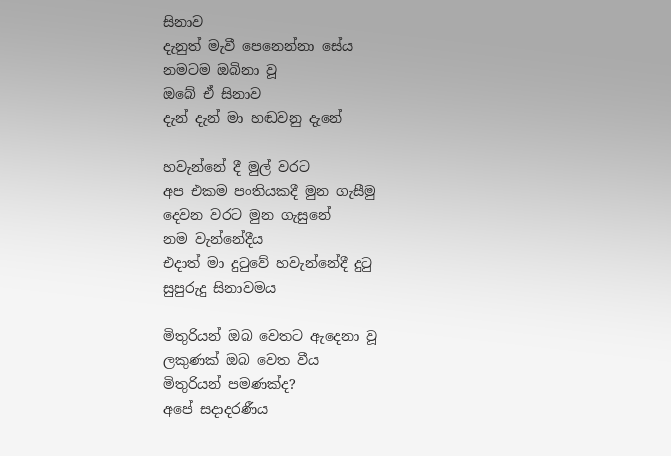සිනාව
දැනුත් මැවී පෙනෙන්නා සේය
නමටම ඔබිනා වූ
ඔබේ ඒ සිනාව
දැන් දැන් මා හඬවනු දැනේ

හවැන්නේ දී මුල් වරට
අප එකම පංතියකදී මුන ගැසීමු
දෙවන වරට මුන ගැසුනේ
නම වැන්නේදීය
එදාත් මා දුටුවේ හවැන්නේදී දුටු
සුපුරුදු සිනාවමය

මිතුරියන් ඔබ වෙතට ඇදෙනා වූ
ලකුණක් ඔබ වෙත වීය
මිතුරියන් පමණක්ද?
අපේ සදාදරණීය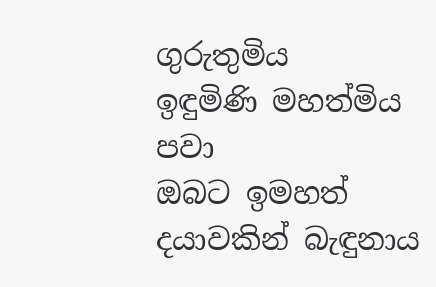ගුරුතුමිය
ඉඳුමිණි මහත්මිය පවා
ඔබට ඉමහත් දයාවකින් බැඳුනාය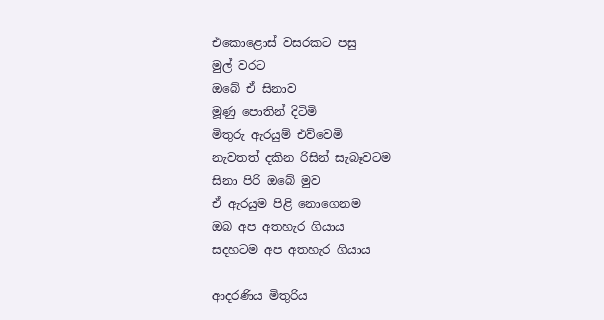එකොළොස් වසරකට පසු
මුල් වරට
ඔබේ ඒ සිනාව
මූණු පොතින් දිටිමි
මිතුරු ඇරයුම් එව්වෙමි
නැවතත් දකින රිසින් සැබෑවටම
සිනා පිරි ඔබේ මුව
ඒ ඇරයුම පිළි නොගෙනම
ඔබ අප අතහැර ගියාය
සදහටම අප අතහැර ගියාය

ආදරණිය මිතුරිය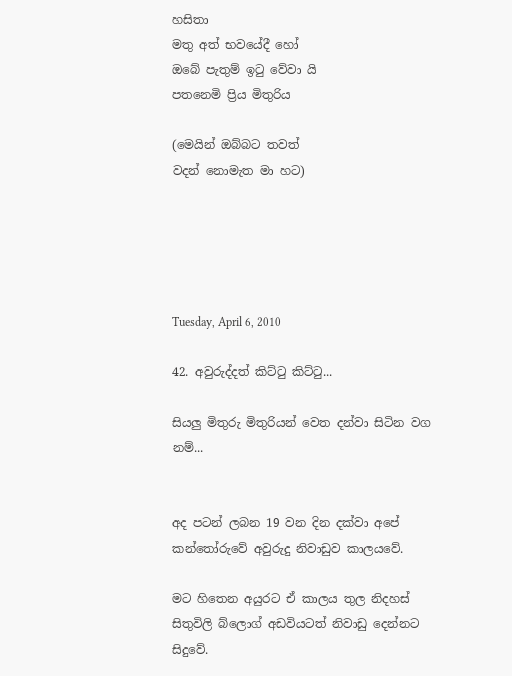හසිතා
මතු අත් භවයේදී හෝ
ඔබේ පැතුම් ඉටු වේවා යි
පතනෙමි ප්‍රිය මිතුරිය

(මෙයින් ඔබ්බට තවත්
වදන් නොමැත මා හට)





Tuesday, April 6, 2010

42. අවුරුද්දත් කිට්ටු කිට්ටු...

සියලු මිතුරු මිතුරියන් වෙත දන්වා සිටින වග නම්...


අද පටන් ලබන 19 වන දින දක්වා අපේ කන්තෝරුවේ අවුරුදු නිවාඩුව කාලයවේ.

මට හිතෙන අයුරට ඒ කාලය තුල නිදහස් සිතුවිලි බ්ලොග් අඩවියටත් නිවාඩු දෙන්නට සිදුවේ.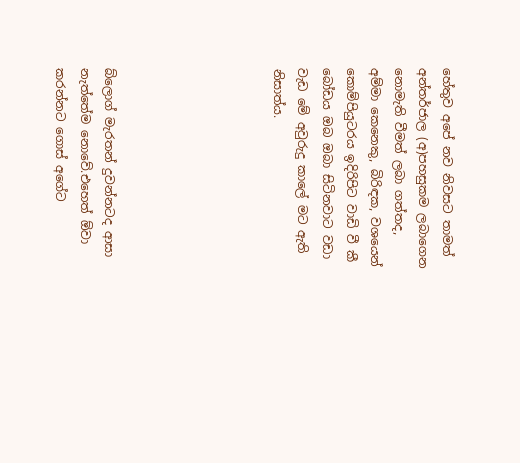හේතුව අපේ නව නිවසට තාමත් අන්තර්ජාල (අ)පහසුකම ලබාගෙන නොමැති වීමත් ලබා ගත්තද, අම්මා කෙනෙකු, බිරිඳක, වශයෙන් කොම්පියුටරය ඉදිරිපිට වාඩි වී කී බෝඩය ඔබ ඔබා සිටිනවාට වඩා වැඩ මේ අවුරුදු කාලේ මට ඇති නිසාත්ය.






බ්ලොග් මැරතන් දුවන්නටද ආසා නැත්තේම නොවේ.එහෙත් ඕවා කරන්නට ගොස් අගේට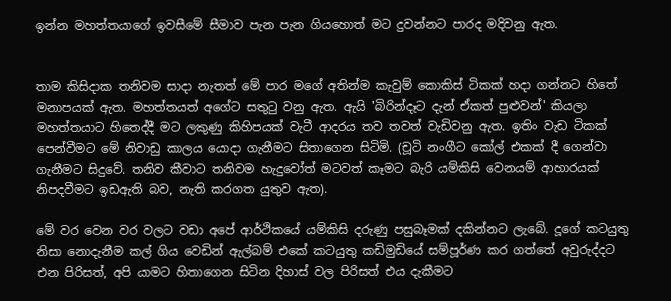ඉන්න මහත්තයාගේ ඉවසීමේ සීමාව පැන පැන ගියහොත් මට දුවන්නට පාරද මදිවනු ඇත.


තාම කිසිදාක තනිවම සාදා නැතත් මේ පාර මගේ අතින්ම කැවුම් කොකිස් ටිකක් හදා ගන්නට හිතේ මනාපයක් ඇත. මහත්තයත් අගේට සතුටු වනු ඇත. ඇයි 'බිරින්දෑට දැන් ඒකත් පුළුවන්' කියලා මහත්තයාට හිතෙද්දී මට ලකුණු කිහිපයක් වැටී ආදරය තව තවත් වැඩිවනු ඇත. ඉතිං වැඩ ටිකක් පෙන්වීමට මේ නිවාඩු කාලය යොදා ගැනීමට සිතාගෙන සිටිමි. (චූටි නංගීට කෝල් එකක් දී ගෙන්වා ගැනීමට සිදුවේ. තනිව කීවාට තනිවම හැදුවෝත් මටවත් කෑමට බැරි යම්කිසි වෙනයම් ආහාරයක් නිපදවීමට ඉඩඇති බව, නැති කරගත යුතුව ඇත).

මේ වර වෙන වර වලට වඩා අපේ ආර්ථිකයේ යම්කිසි දරුණු පසුබෑමක් දකින්නට ලැබේ. දූගේ කටයුතු නිසා නොදැනීම කල් ගිය වෙඩින් ඇල්බම් එකේ කටයුතු කඩිමුඩියේ සම්පූර්ණ කර ගත්තේ අවුරුද්දට එන පිරිසත්, අපි යාමට හිතාගෙන සිටින දිහාස් වල පිරිසත් එය දැකීමට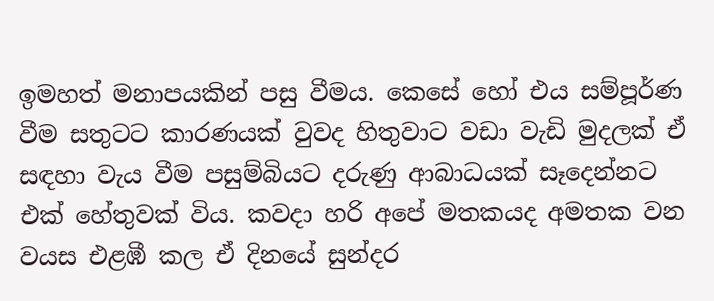ඉමහත් මනාපයකින් පසු වීමය. කෙසේ හෝ එය සම්පූර්ණ වීම සතුටට කාරණයක් වුවද හිතුවාට වඩා වැඩි මුදලක් ඒ සඳහා වැය වීම පසුම්බියට දරුණු ආබාධයක් සෑදෙන්නට එක් හේතුවක් විය. කවදා හරි අපේ මතකයද අමතක වන වයස එළඹී කල ඒ දිනයේ සුන්දර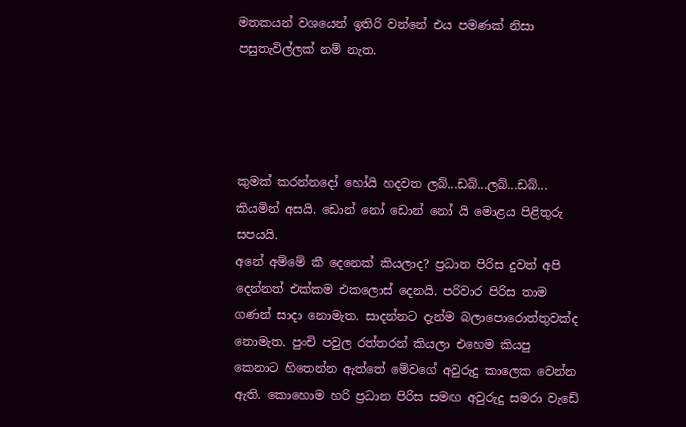මතකයන් වශයෙන් ඉතිරි වන්නේ එය පමණක් නිසා පසුතැවිල්ලක් නම් නැත.




කුමක් කරන්නදෝ හෝයි හදවත ලබ්...ඩබ්...ලබ්...ඩබ්... කියමින් අසයි. ඩොන් නෝ ඩොන් නෝ යි මොළය පිළිතුරු සපයයි.
අනේ අම්මේ කී දෙනෙක් කියලාද? ප්‍රධාන පිරිස දුවත් අපි දෙන්නත් එක්කම එකලොස් දෙනයි. පරිවාර පිරිස තාම ගණන් සාදා නොමැත. සාදන්නට දැන්ම බලාපොරොත්තුවක්ද නොමැත. පුංචි පවුල රත්තරන් කියලා එහෙම කියපු කෙනාට හිතෙන්න ඇත්තේ මේවගේ අවුරුදු කාලෙක වෙන්න ඇති. කොහොම හරි ප්‍රධාන පිරිස සමඟ අවුරුදු සමරා වැඩේ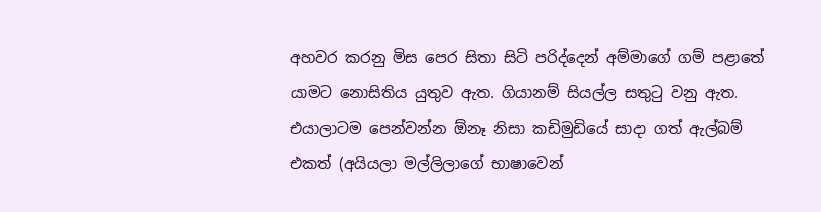අහවර කරනු මිස පෙර සිතා සිටි පරිද්දෙන් අම්මාගේ ගම් පළාතේ යාමට නොසිතිය යුතුව ඇත. ගියානම් සියල්ල සතුටු වනු ඇත. එයාලාටම පෙන්වන්න ඕනෑ නිසා කඩිමුඩියේ සාදා ගත් ඇල්බම් එකත් (අයියලා මල්ලිලාගේ භාෂාවෙන්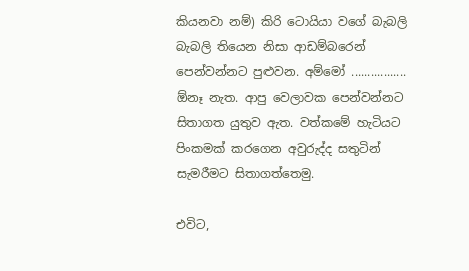කියනවා නම්) කිරි ටොයියා වගේ බැබලි බැබලි තියෙන නිසා ආඩම්බරෙන් පෙන්වන්නට පුළුවන. අම්මෝ ................. ඕනෑ නැත. ආපු වෙලාවක පෙන්වන්නට සිතාගත යුතුව ඇත. වත්කමේ හැටියට පිංකමක් කරගෙන අවුරුද්ද සතුටින් සැමරීමට සිතාගත්තෙමු.

එවිට,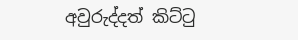අවුරුද්දත් කිට්ටු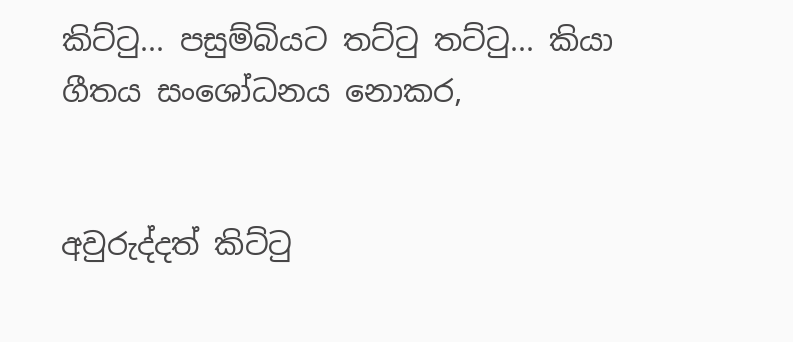කිට්ටු... පසුම්බියට තට්ටු තට්ටු... කියා ගීතය සංශෝධනය නොකර,


අවුරුද්දත් කිට්ටු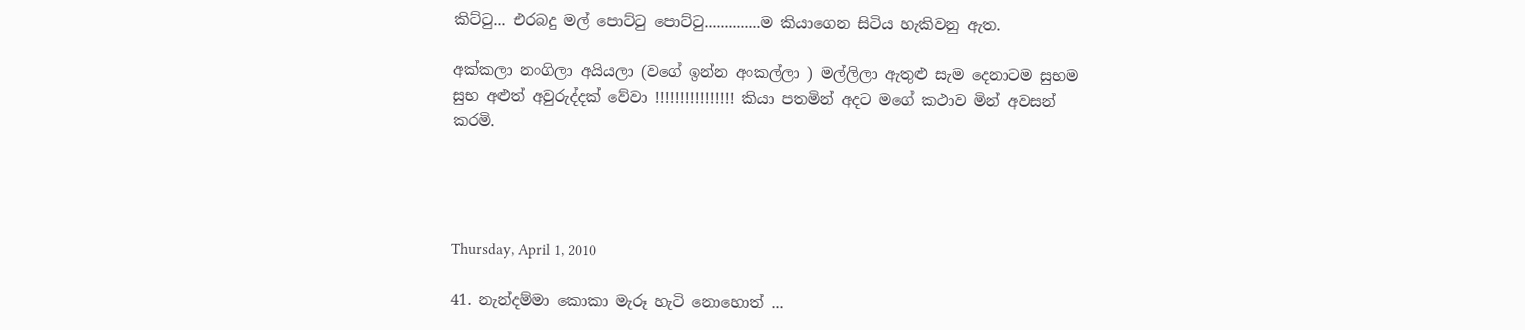කිට්ටු... එරබදු මල් පොට්ටු පොට්ටු..............ම කියාගෙන සිටිය හැකිවනු ඇත.

අක්කලා නංගිලා අයියලා (වගේ ඉන්න අංකල්ලා ) මල්ලිලා ඇතුළු සැම දෙනාටම සුභම සුභ අළුත් අවුරුද්දක් වේවා ‍!!!!!!!!!!!!!!!! කියා පතමින් අදට මගේ කථාව මින් අවසන් කරමි.




Thursday, April 1, 2010

41. නැන්දම්මා කොකා මැරූ හැටි නොහොත් ...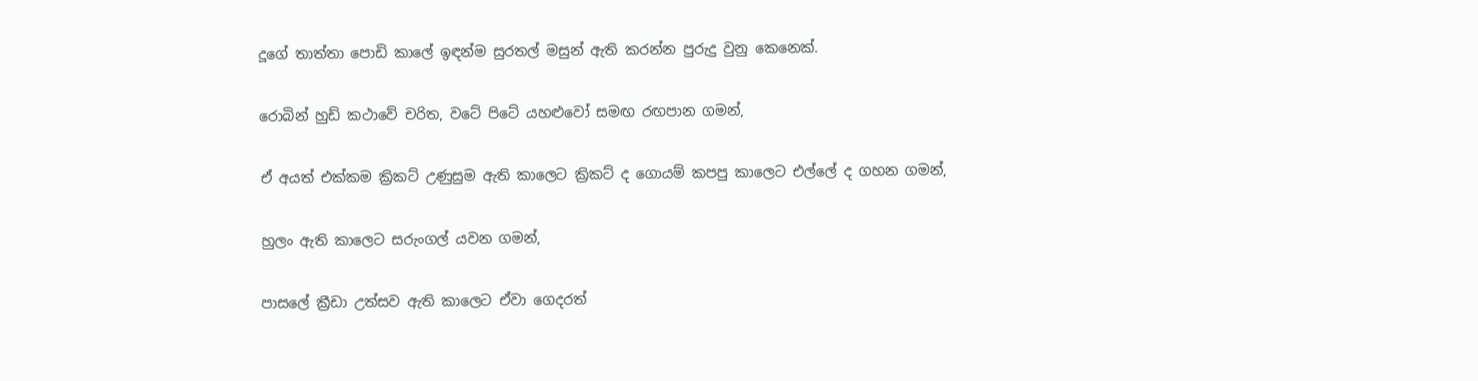දූගේ තාත්තා පොඩි කාලේ ඉඳන්ම සුරතල් මසුන් ඇති කරන්න පුරුදු වුනු කෙනෙක්.

රොබින් හුඩ් කථාවේ චරිත, වටේ පිටේ යහළුවෝ සමඟ රඟපාන ගමන්,

ඒ අයත් එක්කම ක්‍රිකට් උණුසුම ඇති කාලෙට ක්‍රිකට් ද ගොයම් කපපු කාලෙට එල්ලේ ද ගහන ගමන්,

හුලං ඇති කාලෙට සරුංගල් යවන ගමන්,

පාසලේ ක්‍රීඩා උත්සව ඇති කාලෙට ඒවා ගෙදරත්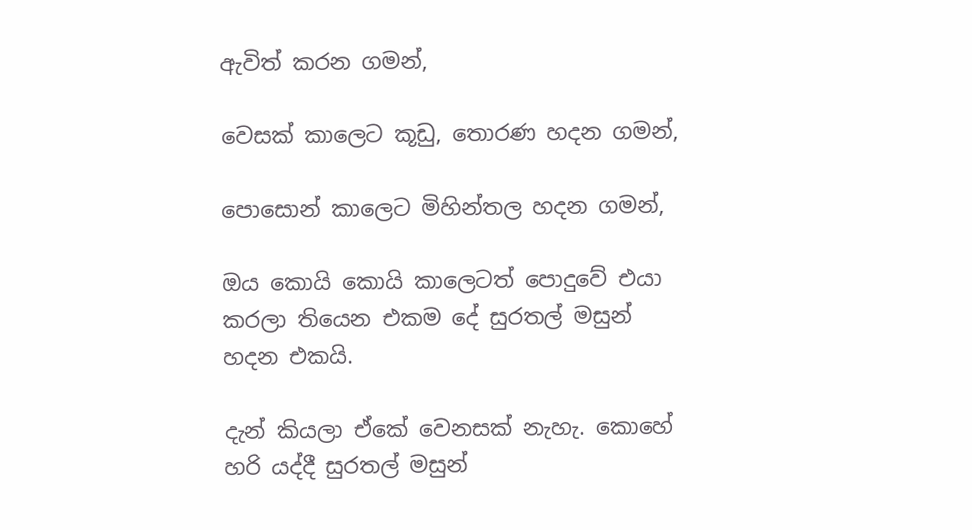ඇවිත් කරන ගමන්,

වෙසක් කාලෙට කූඩු, තොරණ හදන ගමන්,

පොසොන් කාලෙට මිහින්තල හදන ගමන්,

ඔය කොයි කොයි කාලෙටත් පොදුවේ එයා කරලා තියෙන එකම දේ සුරතල් මසුන් හදන එකයි.

දැන් කියලා ඒකේ වෙනසක් නැහැ. කොහේ හරි යද්දී සුරතල් මසුන්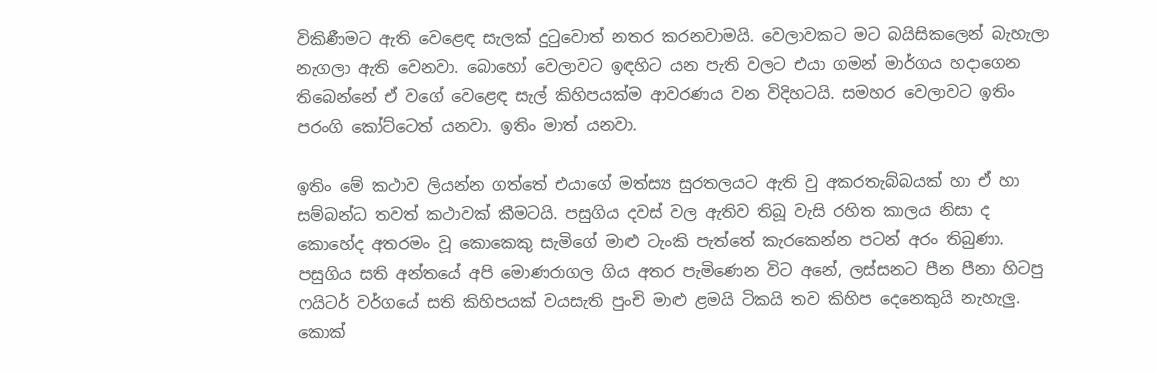විකිණීමට ඇති වෙළෙඳ සැලක් දුටුවොත් නතර කරනවාමයි. වෙලාවකට මට බයිසිකලෙන් බැහැලා නැගලා ඇති වෙනවා. බොහෝ වෙලාවට ඉඳහිට යන පැති වලට එයා ගමන් මාර්ගය හදාගෙන තිබෙන්නේ ඒ වගේ වෙළෙඳ සැල් කිහිපයක්ම ආවරණය වන විදිහටයි. සමහර වෙලාවට ඉතිං පරංගි කෝට්ටෙත් යනවා. ඉතිං මාත් යනවා.

ඉතිං මේ කථාව ලියන්න ගත්තේ එයාගේ මත්ස්‍ය සුරතලයට ඇති වු අකරතැබ්බයක් හා ඒ හා සම්බන්ධ තවත් කථාවක් කීමටයි. පසුගිය දවස් වල ඇතිව තිබූ වැසි රහිත කාලය නිසා ද කොහේද අතරමං වූ කොකෙකු සැමිගේ මාළු ටැංකි පැත්තේ කැරකෙන්න පටන් අරං තිබුණා. පසුගිය සති අන්තයේ අපි මොණරාගල ගිය අතර පැමිණෙන විට අනේ, ලස්සනට පීන පීනා හිටපු ෆයිටර් වර්ගයේ සති කිහිපයක් වයසැති පුංචි මාළු ළමයි ටිකයි තව කිහිප දෙනෙකුයි නැහැලු. කොක්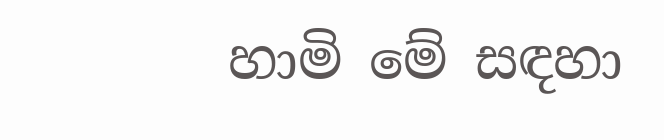හාමි මේ සඳහා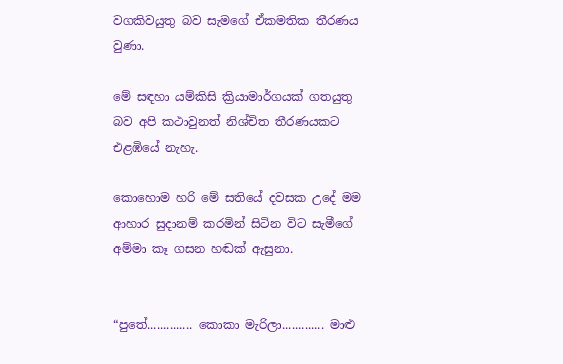වගකිවයුතු බව සැමගේ ඒකමතික තීරණය වුණා.

මේ සඳහා යම්කිසි ක්‍රියාමාර්ගයක් ගතයුතු බව අපි කථාවුනත් නිශ්චිත තීරණයකට එළඹියේ නැහැ.

කොහොම හරි මේ සතියේ දවසක ‍උදේ මම ආහාර සුදානම් කරමින් සිටින විට සැමීගේ අම්මා කෑ ගසන හඬක් ඇසුනා.


“පුතේ.............. කොකා මැරිලා............. මාළු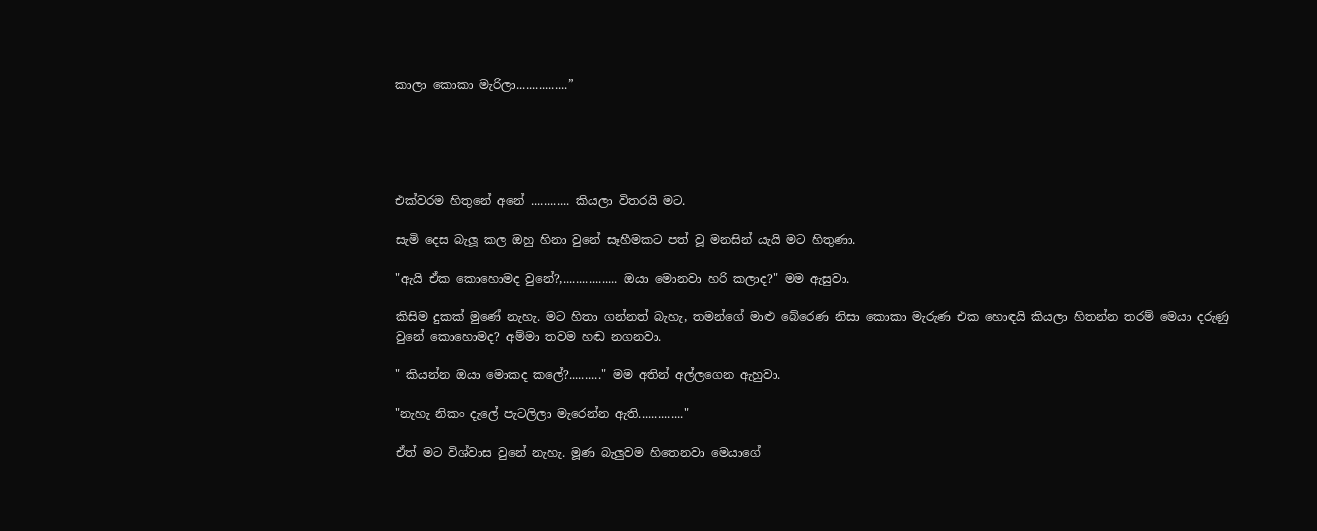කාලා කොකා මැරිලා................”





එක්වරම හිතුනේ අනේ ............ කියලා විතරයි මට.

සැමි දෙස බැලූ කල ඔහු හිනා වුනේ සෑහීමකට පත් වූ මනසින් යැයි මට හිතුණා.

"ඇයි ඒක කොහොමද වුනේ?,................. ඔයා මොනවා හරි කලාද?" මම ඇසුවා.

කිසිම දුකක් මුණේ නැහැ. මට හිතා ගන්නත් බැහැ, තමන්ගේ මාළු බේරෙණ නිසා කොකා මැරුණ එක හොඳයි කියලා හිතන්න තරම් මෙයා දරුණු වුනේ කොහොමද? අම්මා තවම හඬ නගනවා.

" කියන්න ඔයා මොකද කලේ?.........." මම අතින් අල්ලගෙන ඇහුවා.

"නැහැ නිකං දැලේ පැටලිලා මැරෙන්න ඇති.............."

ඒත් මට විශ්වාස වුනේ නැහැ. මූණ බැලුවම හිතෙනවා මෙයාගේ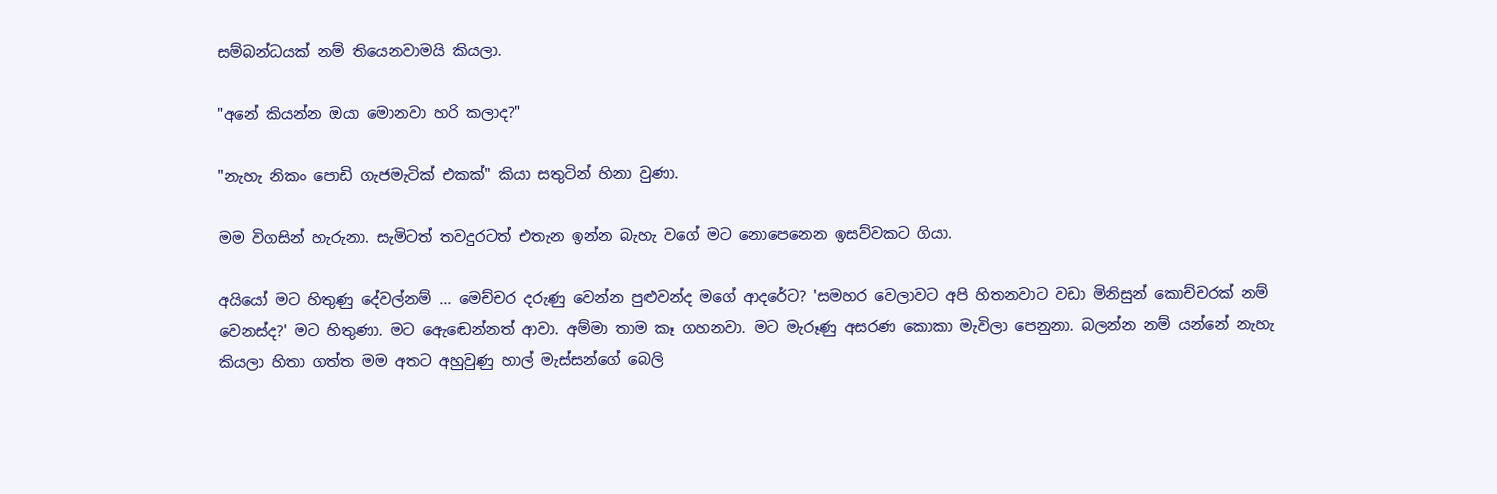සම්බන්ධයක් නම් තියෙනවාමයි කියලා.

"අනේ කියන්න ඔයා මොනවා හරි කලාද?"

"නැහැ නිකං පොඩි ගැජමැටික් එකක්" කියා සතුටින් හිනා වුණා.

මම විගසින් හැරුනා. සැමිටත් තවදුරටත් එතැන ඉන්න බැහැ වගේ මට නොපෙනෙන ඉසව්වකට ගියා.

අයියෝ මට හිතුණු දේවල්නම් ... මෙච්චර දරුණු වෙන්න පුළුවන්ද මගේ ආදරේට? 'සමහර වෙලාවට අපි හිතනවාට වඩා මිනිසුන් ‍කොච්චරක් නම් වෙනස්ද?' මට හිතුණා. මට ඇ‍ෙඬෙන්නත් ආවා. අම්මා තාම කෑ ගහනවා. මට මැරූණු අසරණ කොකා මැවිලා පෙනුනා. බලන්න නම් යන්නේ නැහැ කියලා හිතා ගත්ත මම අතට අහුවුණු හාල් මැස්සන්ගේ බෙලි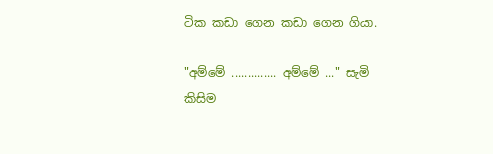ටික කඩා ගෙන කඩා ගෙන ගියා.

"අම්මේ .............. අම්මේ ..." සැමි කිසිම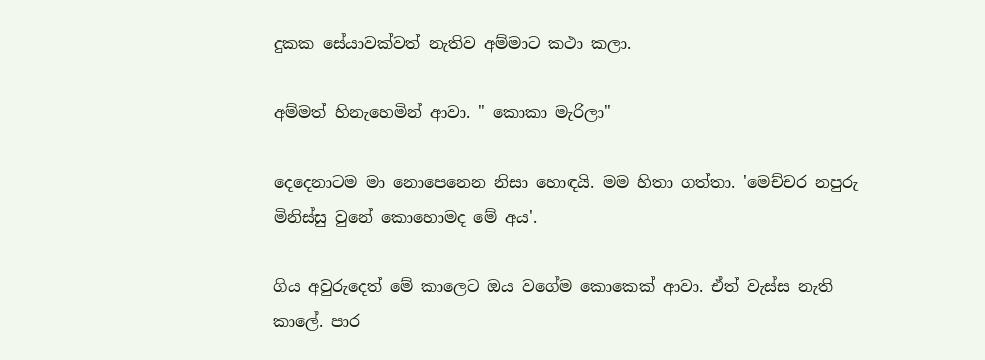දුකක සේයාවක්වත් නැතිව අම්මාට කථා කලා.

අම්මත් හිනැහෙමින් ආවා. " කොකා මැරිලා"

දෙදෙනාටම මා නොපෙනෙන නිසා හොඳයි. මම හිතා ගත්තා. 'මෙච්චර නපුරු මිනිස්සු වුනේ කොහොමද මේ අය'.

ගිය අවුරුදෙත් මේ කාලෙට ඔය වගේම කොකෙක් ආවා. ඒත් වැස්ස නැති කාලේ. පාර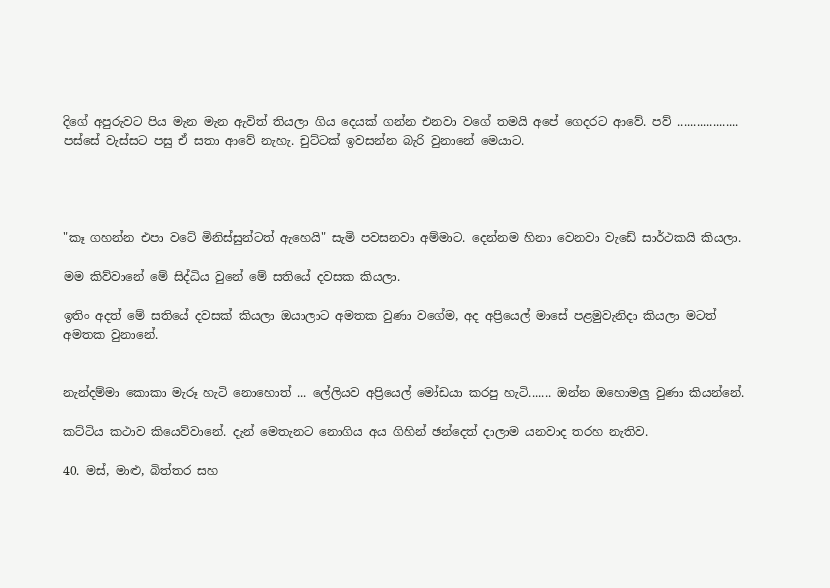දිගේ අපුරුවට පිය මැන මැන ඇවිත් තියලා ගිය දෙයක් ගන්න එනවා වගේ තමයි අපේ ගෙදරට ආවේ. පව් ................... පස්සේ වැස්සට පසු ඒ සතා ආවේ නැහැ. චුට්ටක් ඉවසන්න බැරි වුනානේ මෙයාට.




"කෑ ගහන්න එපා වටේ මිනිස්සුන්ටත් ඇහෙයි" සැමි පවසනවා අම්මාට. දෙන්නම හිනා වෙනවා වැඩේ සාර්ථකයි කියලා.

මම කිව්වානේ මේ සිද්ධිය වුනේ මේ සතියේ දවසක කියලා.

ඉතිං අදත් මේ සතියේ දවසක් කියලා ඔයාලාට අමතක වුණා වගේම, අද අප්‍රියෙල් මාසේ පළමුවැනිදා කියලා මටත් අමතක වුනානේ.


නැන්දම්මා කොකා මැරූ හැටි නොහොත් ... ලේලියව අප්‍රියෙල් මෝඩයා කරපු හැටි....... ඔන්න ඔහොමලු වුණා කියන්නේ.

කට්ටිය කථාව කියෙව්වානේ. දැන් මෙතැනට නොගිය අය ගිහින් ඡන්දෙත් දාලාම යනවාද තරහ නැතිව.

40. මස්, මාළු, බිත්තර සහ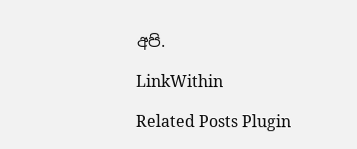අපි.

LinkWithin

Related Posts Plugin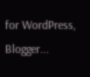for WordPress, Blogger...